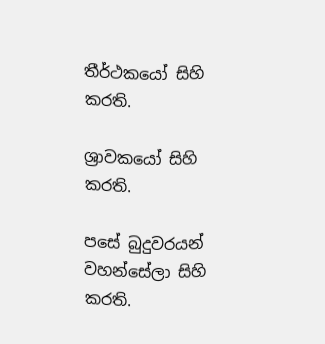තීර්ථකයෝ සිහි කරති.

ශ්‍රාවකයෝ සිහි කරති.

පසේ බුදුවරයන් වහන්සේලා සිහි කරති.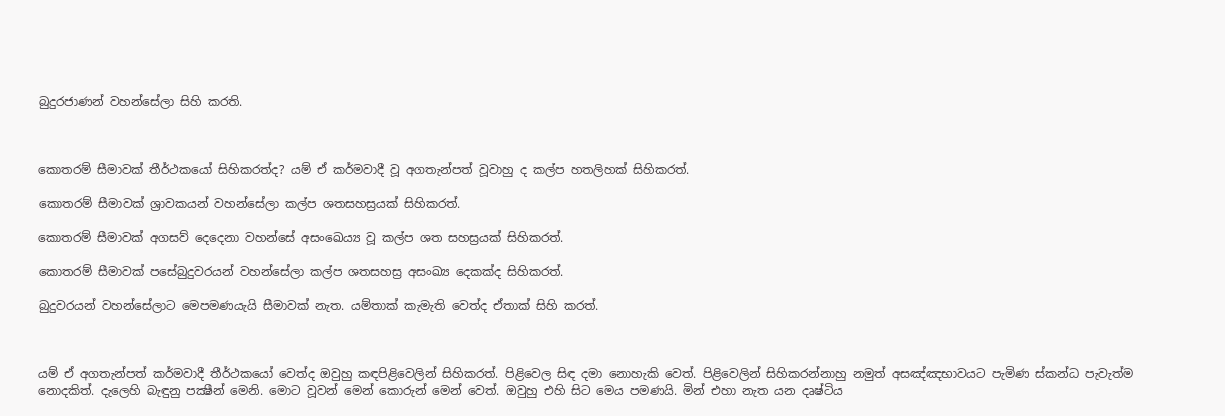බුදුරජාණන් වහන්සේලා සිහි කරති.



කොතරම් සීමාවක් තීර්ථකයෝ සිහිකරත්ද? යම් ඒ කර්මවාදී වූ අගතැන්පත් වූවාහු ද කල්ප හතලිහක් සිහිකරත්.

කොතරම් සීමාවක් ශ්‍රාවකයන් වහන්සේලා කල්ප ශතසහස්‍රයක් සිහිකරත්.

කොතරම් සීමාවක් අගසව් දෙදෙනා වහන්සේ අසංඛෙය්‍ය වූ කල්ප ශත සහස්‍රයක් සිහිකරත්.

කොතරම් සීමාවක් පසේබුදුවරයන් වහන්සේලා කල්ප ශතසහස්‍ර අසංඛ්‍ය දෙකක්ද සිහිකරත්.

බුදුවරයන් වහන්සේලාට මෙපමණයැයි සීමාවක් නැත. යම්තාක් කැමැති වෙත්ද ඒතාක් සිහි කරත්.



යම් ඒ අගතැන්පත් කර්මවාදී තීර්ථකයෝ වෙත්ද ඔවුහු කඳපිළිවෙලින් සිහිකරත්. පිළිවෙල සිඳ දමා නොහැකි වෙත්. පිළිවෙලින් සිහිකරන්නාහු නමුත් අසඤ්ඤභාවයට පැමිණ ස්කන්ධ පැවැත්ම නොදකිත්. දැලෙහි බැඳුනු පක්‍ෂීන් මෙනි. මොට වූවන් මෙන් කොරුන් මෙන් වෙත්. ඔවුහු එහි සිට මෙය පමණයි. මින් එහා නැත යන දෘෂ්ටිය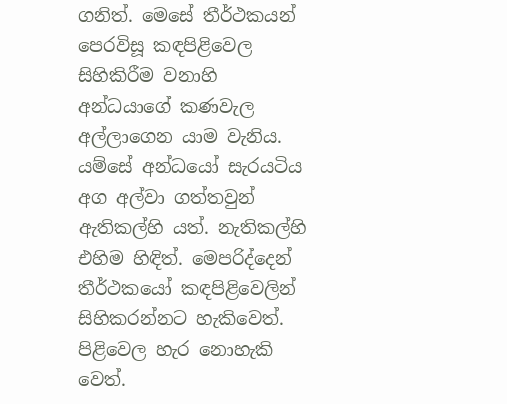ගනිත්. මෙසේ තීර්ථකයන් පෙරවිසූ කඳපිළිවෙල සිහිකිරීම වනාහි අන්ධයාගේ කණවැල අල්ලාගෙන යාම වැනිය. යම්සේ අන්ධයෝ සැරයටිය අග අල්වා ගත්තවුන් ඇතිකල්හි යත්. නැතිකල්හි එහිම හිඳිත්. මෙපරිද්දෙන් තීර්ථකයෝ කඳපිළිවෙලින් සිහිකරන්නට හැකිවෙත්. පිළිවෙල හැර නොහැකි වෙත්.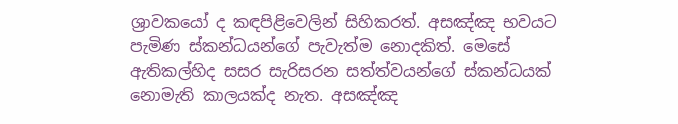ශ්‍රාවකයෝ ද කඳපිළිවෙලින් සිහිකරත්. අසඤ්ඤ භවයට පැමිණ ස්කන්ධයන්ගේ පැවැත්ම නොදකිත්. මෙසේ ඇතිකල්හිද සසර සැරිසරන සත්ත්වයන්ගේ ස්කන්ධයක් නොමැති කාලයක්ද නැත. අසඤ්ඤ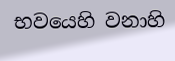භවයෙහි වනාහි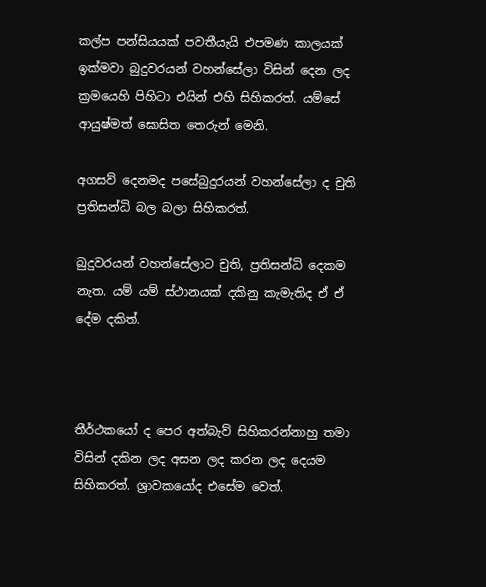කල්ප පන්සියයක් පවතීයැයි එපමණ කාලයක් ඉක්මවා බුදුවරයන් වහන්සේලා විසින් දෙන ලද ක්‍රමයෙහි පිහිටා එයින් එහි සිහිකරත්. යම්සේ ආයුෂ්මත් ඝොසිත තෙරුන් මෙනි.

අගසව් දෙනමද පසේබුදුරයන් වහන්සේලා ද චුති ප්‍රතිසන්ධි බල බලා සිහිකරත්.

බුදුවරයන් වහන්සේලාට චුති, ප්‍රතිසන්ධි දෙකම නැත. යම් යම් ස්ථානයක් දකිනු කැමැතිද ඒ ඒ දේම දකිත්.



තීර්ථකයෝ ද පෙර අත්බැව් සිහිකරන්නාහු තමා විසින් දකින ලද අසන ලද කරන ලද දෙයම සිහිකරත්. ශ්‍රාවකයෝද එසේම වෙත්.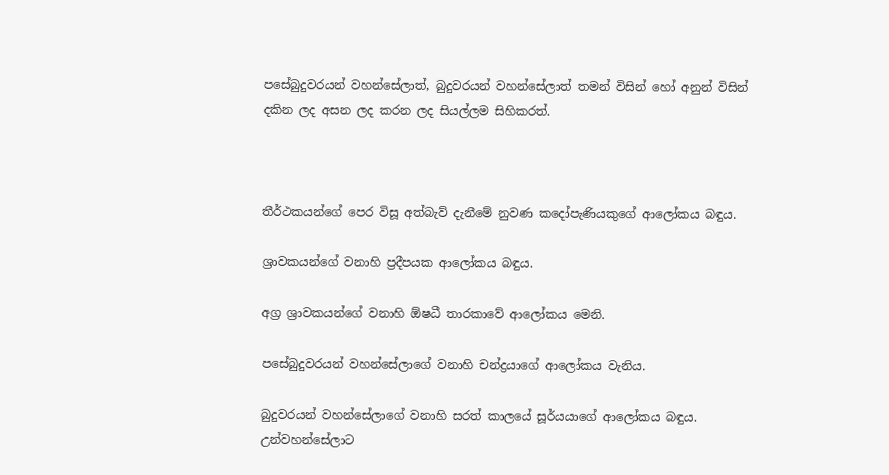පසේබුදුවරයන් වහන්සේලාත්, බුදුවරයන් වහන්සේලාත් තමන් විසින් හෝ අනුන් විසින් දකින ලද අසන ලද කරන ලද සියල්ලම සිහිකරත්.



තීර්ථකයන්ගේ පෙර විසූ අත්බැව් දැනීමේ නුවණ කදෝපැණියකුගේ ආලෝකය බඳුය.

ශ්‍රාවකයන්ගේ වනාහි ප්‍රදීපයක ආලෝකය බඳුය.

අග්‍ර ශ්‍රාවකයන්ගේ වනාහි ඕෂධී තාරකාවේ ආලෝකය මෙනි.

පසේබුදුවරයන් වහන්සේලාගේ වනාහි චන්ද්‍රයාගේ ආලෝකය වැනිය.

බුදුවරයන් වහන්සේලාගේ වනාහි සරත් කාලයේ සූර්යයාගේ ආලෝකය බඳුය. උන්වහන්සේලාට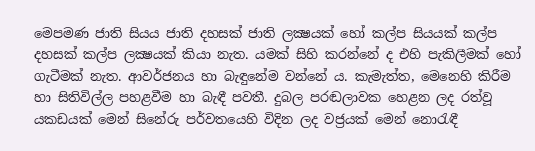මෙපමණ ජාති සියය ජාති දහසක් ජාති ලක්‍ෂයක් හෝ කල්ප සියයක් කල්ප දහසක් කල්ප ලක්‍ෂයක් කියා නැත. යමක් සිහි කරන්නේ ද එහි පැකිලීමක් හෝ ගැටීමක් නැත. ආවර්ජනය හා බැඳුනේම වන්නේ ය. කැමැත්ත, මෙනෙහි කිරීම හා සිතිවිල්ල පහළවීම හා බැඳී පවතී. දුබල පරඬලාවක හෙළන ලද රත්වූ යකඩයක් මෙන් සිනේරු පර්වතයෙහි විදින ලද වජ්‍රයක් මෙන් නොරැඳී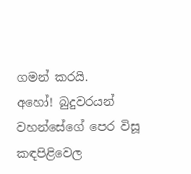ගමන් කරයි.
අහෝ! බුදුවරයන් වහන්සේගේ පෙර විසූ කඳපිළිවෙල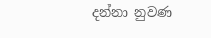දන්නා නුවණ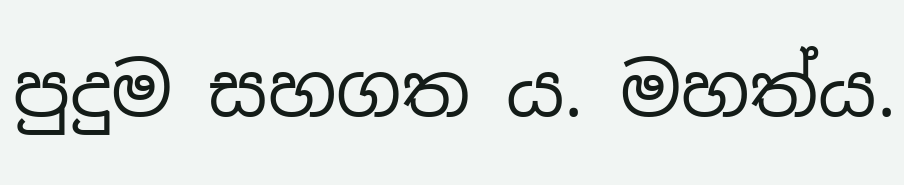පුදුම සහගත ය. මහත්ය.